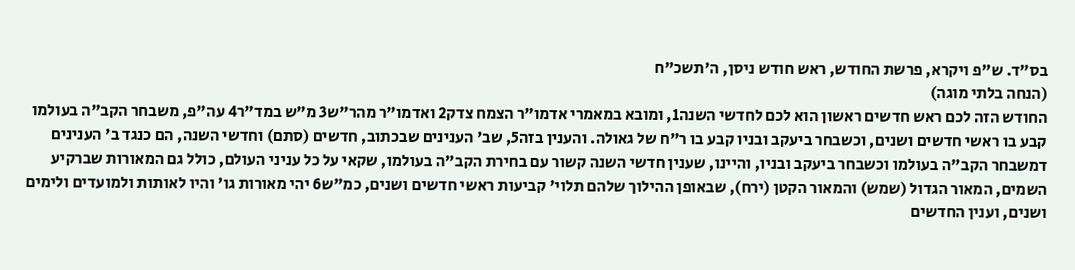בס"ד. ש"פ ויקרא, פרשת החודש, ראש חודש ניסן, ה'תשכ"ח
(הנחה בלתי מוגה)
החודש הזה לכם ראש חדשים ראשון הוא לכם לחדשי השנה1, ומובא במאמרי אדמו"ר הצמח צדק2 ואדמו"ר מהר"ש3 מ"ש במד"ר4 עה"פ, משבחר הקב"ה בעולמו קבע בו ראשי חדשים ושנים, וכשבחר ביעקב ובניו קבע בו ר"ח של גאולה. והענין בזה5, שב' הענינים שבכתוב, חדשים (סתם) וחדשי השנה, הם כנגד ב' הענינים דמשבחר הקב"ה בעולמו וכשבחר ביעקב ובניו, והיינו, שענין חדשי השנה קשור עם בחירת הקב"ה בעולמו, שקאי על כל עניני העולם, כולל גם המאורות שברקיע השמים, המאור הגדול (שמש) והמאור הקטן (ירח), שבאופן ההילוך שלהם תלוי' קביעות ראשי חדשים ושנים, כמ"ש6 יהי מאורות גו' והיו לאותות ולמועדים ולימים ושנים, וענין החדשים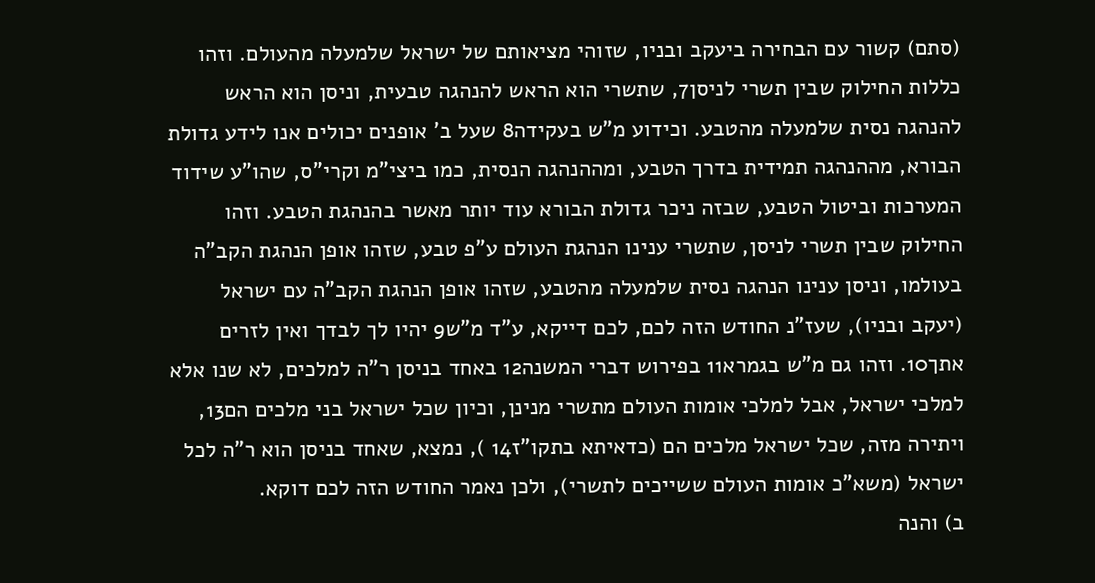(סתם) קשור עם הבחירה ביעקב ובניו, שזוהי מציאותם של ישראל שלמעלה מהעולם. וזהו כללות החילוק שבין תשרי לניסן7, שתשרי הוא הראש להנהגה טבעית, וניסן הוא הראש להנהגה נסית שלמעלה מהטבע. וכידוע מ"ש בעקידה8 שעל ב' אופנים יכולים אנו לידע גדולת הבורא, מההנהגה תמידית בדרך הטבע, ומההנהגה הנסית, כמו ביצי"מ וקרי"ס, שהו"ע שידוד המערכות וביטול הטבע, שבזה ניכר גדולת הבורא עוד יותר מאשר בהנהגת הטבע. וזהו החילוק שבין תשרי לניסן, שתשרי ענינו הנהגת העולם ע"פ טבע, שזהו אופן הנהגת הקב"ה בעולמו, וניסן ענינו הנהגה נסית שלמעלה מהטבע, שזהו אופן הנהגת הקב"ה עם ישראל (יעקב ובניו), שעז"נ החודש הזה לכם, לכם דייקא, ע"ד מ"ש9 יהיו לך לבדך ואין לזרים אתך10. וזהו גם מ"ש בגמרא11 בפירוש דברי המשנה12 באחד בניסן ר"ה למלכים, לא שנו אלא למלכי ישראל, אבל למלכי אומות העולם מתשרי מנינן, וכיון שכל ישראל בני מלכים הם13, ויתירה מזה, שכל ישראל מלכים הם (כדאיתא בתקו"ז14 ), נמצא, שאחד בניסן הוא ר"ה לכל ישראל (משא"כ אומות העולם ששייכים לתשרי), ולכן נאמר החודש הזה לכם דוקא.
ב) והנה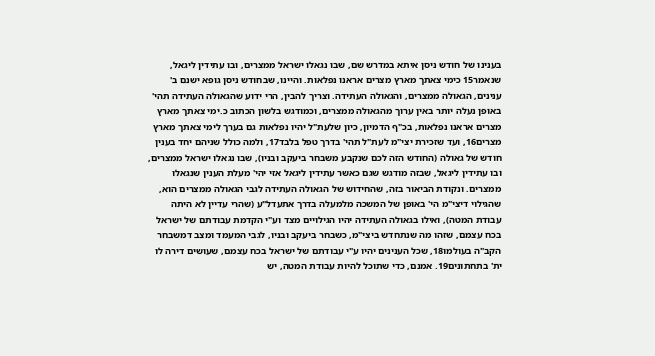בענינו של חודש ניסן איתא במדרש שם, שבו נגאלו ישראל ממצרים, ובו עתידין ליגאל, שנאמר15 כימי צאתך מארץ מצרים אראנו נפלאות. והיינו, שבחודש ניסן גופא ישנם ב' ענינים, הגאולה ממצרים, והגאולה העתידה. וצריך להבין, הרי ידוע שהגאולה העתידה תהי' באופן נעלה יותר באין ערוך מהגאולה ממצרים, וכמודגש בלשון הכתוב כ.ימי צאתך מארץ מצרים אראנו נפלאות, בכ"ף הדמיון, כיון שלעת"ל יהיו נפלאות גם בערך לימי צאתך מארץ מצרים16, ועד שזכירת יצי"מ לעת"ל תהי' בדרך טפל בלבד17, ולמה כולל שניהם יחד בענין חודש של גאולה (החודש הזה לכם שנקבע משבחר ביעקב ובניו), שבו נגאלו ישראל ממצרים, ובו עתידין ליגאל, שבזה מודגש שגם כאשר עתידין ליגאל אזי יהי' מעלת הענין שנגאלו ממצרים. ונקודת הביאור בזה, שהחידוש של הגאולה העתידה לגבי הגאולה ממצרים הוא, שהגילוי דיצי"מ הי' באופן של המשכה מלמעלה בדרך אתעדל"ע (שהרי עדיין לא היתה עבודת המטה), ואילו בגאולה העתידה יהיו הגילויים מצד וע"י הקדמת עבודתם של ישראל בכח עצמם, שזהו מה שנתחדש ביצי"מ, כשבחר ביעקב ובניו, לגבי המעמד ומצב דמשבחר הקב"ה בעולמו18, שכל הענינים יהיו ע"י עבודתם של ישראל בכח עצמם, שעושים דירה לו ית' בתחתונים19. אמנם, כדי שתוכל להיות עבודת המטה, יש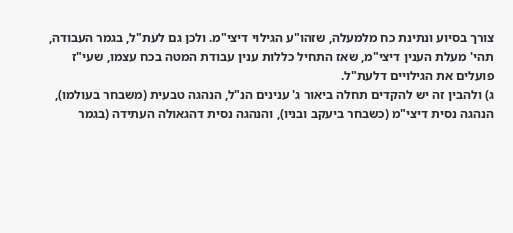צורך בסיוע ונתינת כח מלמעלה, שזהו"ע הגילוי דיצי"מ. ולכן גם לעת"ל, בגמר העבודה, תהי' מעלת הענין דיצי"מ, שאז התחיל כללות ענין עבודת המטה בכח עצמו, שעי"ז פועלים את הגילויים דלעת"ל.
ג) ולהבין זה יש להקדים תחלה ביאור ג' ענינים הנ"ל, הנהגה טבעית (משבחר בעולמו), הנהגה נסית דיצי"מ (כשבחר ביעקב ובניו), והנהגה נסית דהגאולה העתידה (בגמר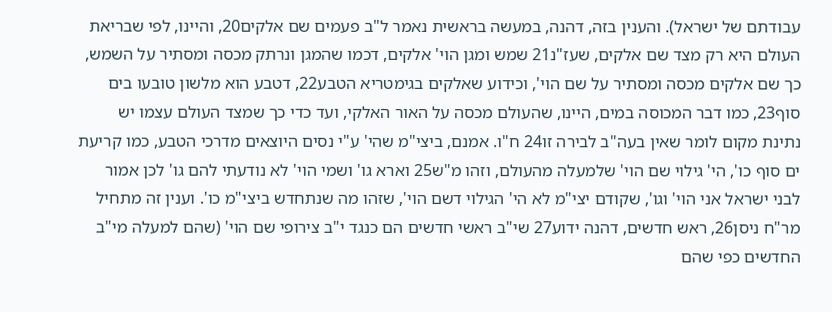עבודתם של ישראל). והענין בזה, דהנה, במעשה בראשית נאמר ל"ב פעמים שם אלקים20, והיינו, לפי שבריאת העולם היא רק מצד שם אלקים, שעז"נ21 שמש ומגן הוי' אלקים, דכמו שהמגן ונרתק מכסה ומסתיר על השמש, כך שם אלקים מכסה ומסתיר על שם הוי', וכידוע שאלקים בגימטריא הטבע22, דטבע הוא מלשון טובעו בים סוף23, כמו דבר המכוסה במים, היינו, שהעולם מכסה על האור האלקי, ועד כדי כך שמצד העולם עצמו יש נתינת מקום לומר שאין בעה"ב לבירה זו24 ח"ו. אמנם, ביצי"מ שהי' ע"י נסים היוצאים מדרכי הטבע, כמו קריעת ים סוף כו', הי' גילוי שם הוי' שלמעלה מהעולם, וזהו מ"ש25 וארא גו' ושמי הוי' לא נודעתי להם גו' לכן אמור לבני ישראל אני הוי' וגו', שקודם יצי"מ לא הי' הגילוי דשם הוי', שזהו מה שנתחדש ביצי"מ כו'. וענין זה מתחיל מר"ח ניסן26, ראש חדשים, דהנה ידוע27 שי"ב ראשי חדשים הם כנגד י"ב צירופי שם הוי' (שהם למעלה מי"ב החדשים כפי שהם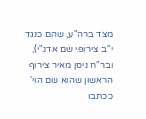מצד ברה"ע, שהם כנגד י"ב צירופי שם אדנ"י), ובר"ח ניסן מאיר צירוף הראשון שהוא שם הוי' ככתבו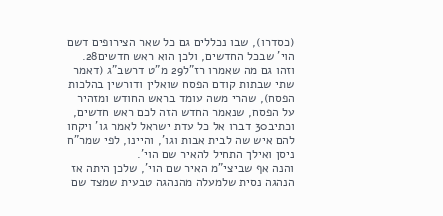(כסדרו), שבו נכללים גם כל שאר הצירופים דשם הוי' שבכל החדשים, ולכן הוא ראש חדשים28. וזהו גם מה שאמרו רז"ל29 מ"ט דרשב"ג (דאמר שתי שבתות קודם הפסח שואלין ודורשין בהלכות הפסח), שהרי משה עומד בראש החודש ומזהיר על הפסח, שנאמר החדש הזה לכם ראש חדשים, וכתיב30 דברו אל כל עדת ישראל לאמר גו' ויקחו להם איש שה לבית אבות וגו', והיינו, לפי שמר"ח ניסן ואילך התחיל להאיר שם הוי'.
והנה אף שביצי"מ האיר שם הוי', שלכן היתה אז הנהגה נסית שלמעלה מהנהגה טבעית שמצד שם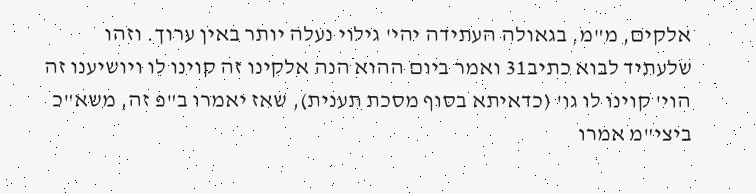אלקים, מ"מ, בגאולה העתידה יהי' גילוי נעלה יותר באין ערוך. וזהו שלעתיד לבוא כתיב31 ואמר ביום ההוא הנה אלקינו זה קוינו לו ויושיענו זה הוי' קוינו לו גו' (כדאיתא בסוף מסכת תענית), שאז יאמרו ב"פ זה, משא"כ ביצי"מ אמרו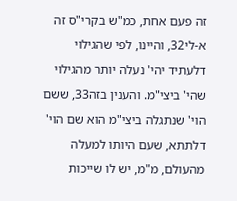זה פעם אחת, כמ"ש בקרי"ס זה א-לי32, והיינו, לפי שהגילוי דלעתיד יהי' נעלה יותר מהגילוי שהי' ביצי"מ. והענין בזה33, ששם הוי' שנתגלה ביצי"מ הוא שם הוי' דלתתא, שעם היותו למעלה מהעולם, מ"מ, יש לו שייכות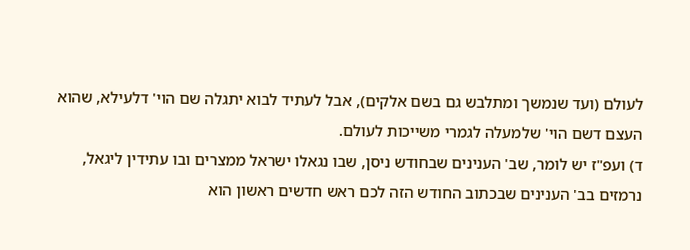לעולם (ועד שנמשך ומתלבש גם בשם אלקים), אבל לעתיד לבוא יתגלה שם הוי' דלעילא, שהוא העצם דשם הוי' שלמעלה לגמרי משייכות לעולם.
ד) ועפ"ז יש לומר, שב' הענינים שבחודש ניסן, שבו נגאלו ישראל ממצרים ובו עתידין ליגאל, נרמזים בב' הענינים שבכתוב החודש הזה לכם ראש חדשים ראשון הוא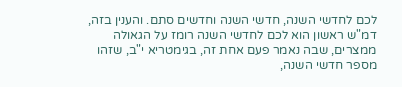לכם לחדשי השנה, חדשי השנה וחדשים סתם. והענין בזה, דמ"ש ראשון הוא לכם לחדשי השנה רומז על הגאולה ממצרים, שבה נאמר פעם אחת זה, בגימטריא י"ב, שזהו מספר חדשי השנה,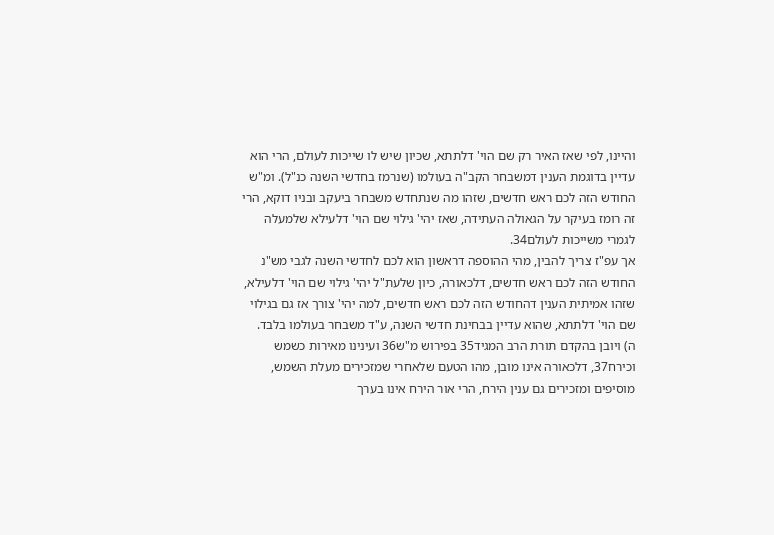והיינו, לפי שאז האיר רק שם הוי' דלתתא, שכיון שיש לו שייכות לעולם, הרי הוא עדיין בדוגמת הענין דמשבחר הקב"ה בעולמו (שנרמז בחדשי השנה כנ"ל). ומ"ש החודש הזה לכם ראש חדשים, שזהו מה שנתחדש משבחר ביעקב ובניו דוקא, הרי זה רומז בעיקר על הגאולה העתידה, שאז יהי' גילוי שם הוי' דלעילא שלמעלה לגמרי משייכות לעולם34.
אך עפ"ז צריך להבין, מהי ההוספה דראשון הוא לכם לחדשי השנה לגבי מש"נ החודש הזה לכם ראש חדשים, דלכאורה, כיון שלעת"ל יהי' גילוי שם הוי' דלעילא, שזהו אמיתית הענין דהחודש הזה לכם ראש חדשים, למה יהי' צורך אז גם בגילוי שם הוי' דלתתא, שהוא עדיין בבחינת חדשי השנה, ע"ד משבחר בעולמו בלבד.
ה) ויובן בהקדם תורת הרב המגיד35 בפירוש מ"ש36 ועינינו מאירות כשמש וכירח37, דלכאורה אינו מובן, מהו הטעם שלאחרי שמזכירים מעלת השמש, מוסיפים ומזכירים גם ענין הירח, הרי אור הירח אינו בערך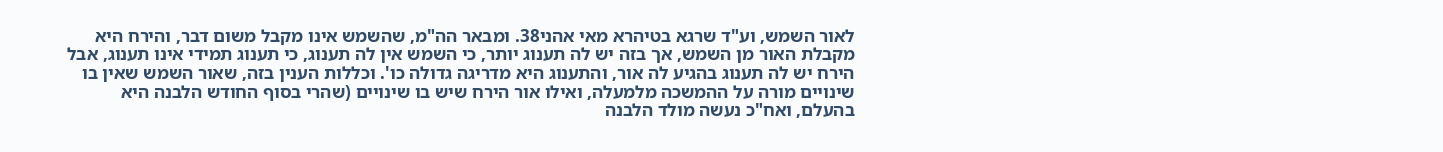לאור השמש, וע"ד שרגא בטיהרא מאי אהני38. ומבאר הה"מ, שהשמש אינו מקבל משום דבר, והירח היא מקבלת האור מן השמש, אך בזה יש לה תענוג יותר, כי השמש אין לה תענוג, כי תענוג תמידי אינו תענוג, אבל הירח יש לה תענוג בהגיע לה אור, והתענוג היא מדריגה גדולה כו'. וכללות הענין בזה, שאור השמש שאין בו שינויים מורה על ההמשכה מלמעלה, ואילו אור הירח שיש בו שינויים (שהרי בסוף החודש הלבנה היא בהעלם, ואח"כ נעשה מולד הלבנה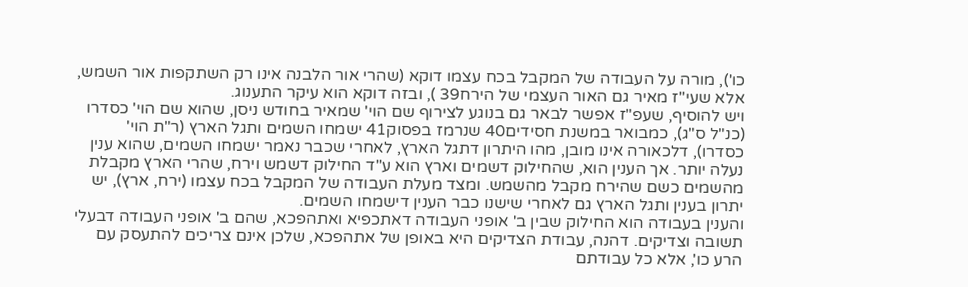כו'), מורה על העבודה של המקבל בכח עצמו דוקא (שהרי אור הלבנה אינו רק השתקפות אור השמש, אלא שעי"ז מאיר גם האור העצמי של הירח39 ), ובזה דוקא הוא עיקר התענוג.
ויש להוסיף, שעפ"ז אפשר לבאר גם בנוגע לצירוף שם הוי' שמאיר בחודש ניסן, שהוא שם הוי' כסדרו (כנ"ל ס"ג), כמבואר במשנת חסידים40 שנרמז בפסוק41 ישמחו השמים ותגל הארץ (ר"ת הוי' כסדרו), דלכאורה אינו מובן, מהו היתרון דתגל הארץ, לאחרי שכבר נאמר ישמחו השמים, שהוא ענין נעלה יותר. אך הענין הוא, שהחילוק דשמים וארץ הוא ע"ד החילוק דשמש וירח, שהרי הארץ מקבלת מהשמים כשם שהירח מקבל מהשמש. ומצד מעלת העבודה של המקבל בכח עצמו (ירח, ארץ), יש יתרון בענין ותגל הארץ גם לאחרי שישנו כבר הענין דישמחו השמים.
והענין בעבודה הוא החילוק שבין ב' אופני העבודה דאתכפיא ואתהפכא, שהם ב' אופני העבודה דבעלי תשובה וצדיקים. דהנה, עבודת הצדיקים היא באופן של אתהפכא, שלכן אינם צריכים להתעסק עם הרע כו', אלא כל עבודתם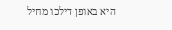היא באופן דילכו מחיל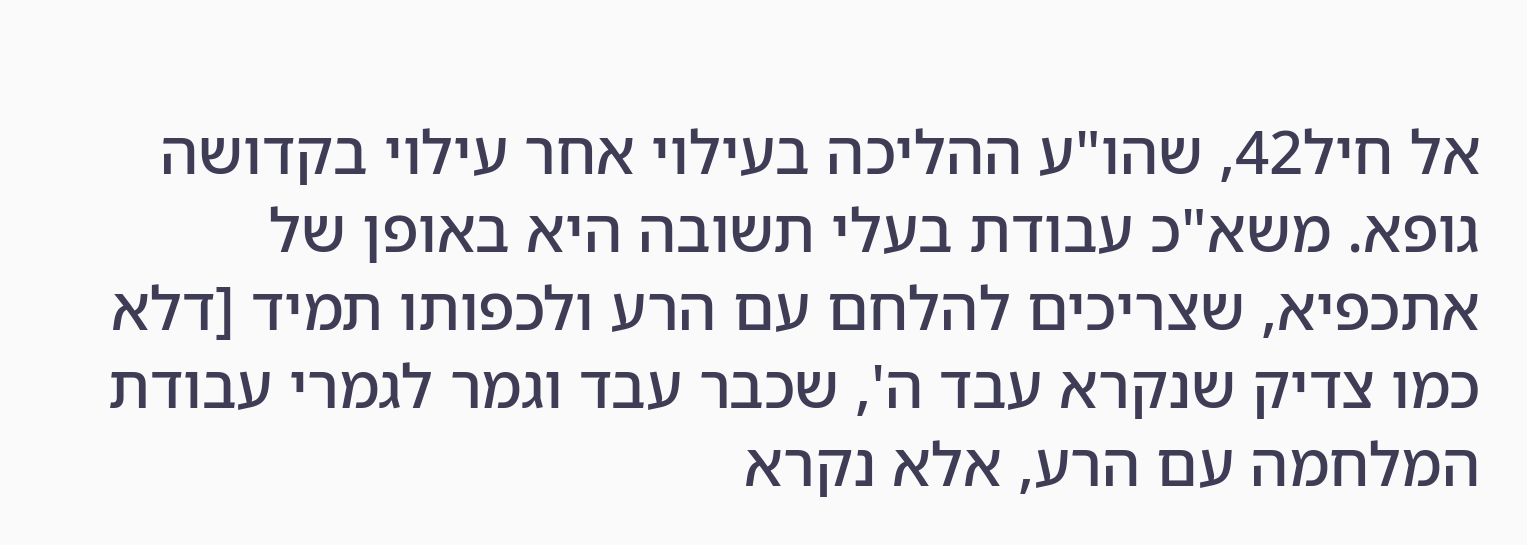אל חיל42, שהו"ע ההליכה בעילוי אחר עילוי בקדושה גופא. משא"כ עבודת בעלי תשובה היא באופן של אתכפיא, שצריכים להלחם עם הרע ולכפותו תמיד [דלא כמו צדיק שנקרא עבד ה', שכבר עבד וגמר לגמרי עבודת המלחמה עם הרע, אלא נקרא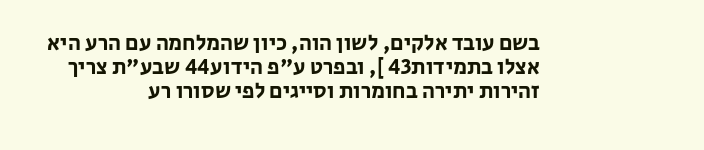בשם עובד אלקים, לשון הוה, כיון שהמלחמה עם הרע היא אצלו בתמידות43 ], ובפרט ע"פ הידוע44 שבע"ת צריך זהירות יתירה בחומרות וסייגים לפי שסורו רע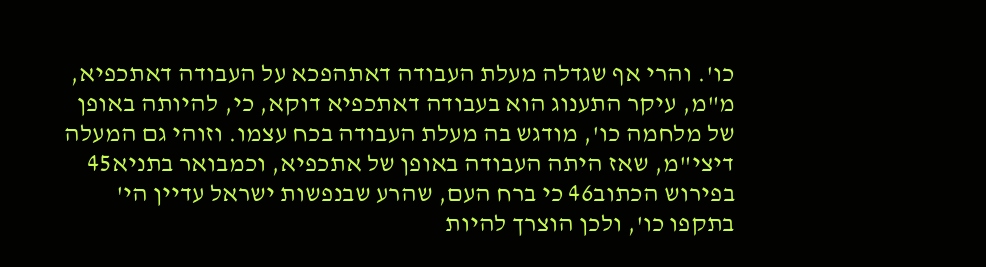כו'. והרי אף שגדלה מעלת העבודה דאתהפכא על העבודה דאתכפיא, מ"מ, עיקר התענוג הוא בעבודה דאתכפיא דוקא, כי, להיותה באופן של מלחמה כו', מודגש בה מעלת העבודה בכח עצמו. וזוהי גם המעלה דיצי"מ, שאז היתה העבודה באופן של אתכפיא, וכמבואר בתניא45 בפירוש הכתוב46 כי ברח העם, שהרע שבנפשות ישראל עדיין הי' בתקפו כו', ולכן הוצרך להיות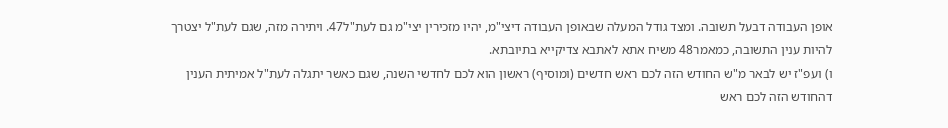אופן העבודה דבעל תשובה. ומצד גודל המעלה שבאופן העבודה דיצי"מ, יהיו מזכירין יצי"מ גם לעת"ל47. ויתירה מזה, שגם לעת"ל יצטרך להיות ענין התשובה, כמאמר48 משיח אתא לאתבא צדיקייא בתיובתא.
ו) ועפ"ז יש לבאר מ"ש החודש הזה לכם ראש חדשים (ומוסיף) ראשון הוא לכם לחדשי השנה, שגם כאשר יתגלה לעת"ל אמיתית הענין דהחודש הזה לכם ראש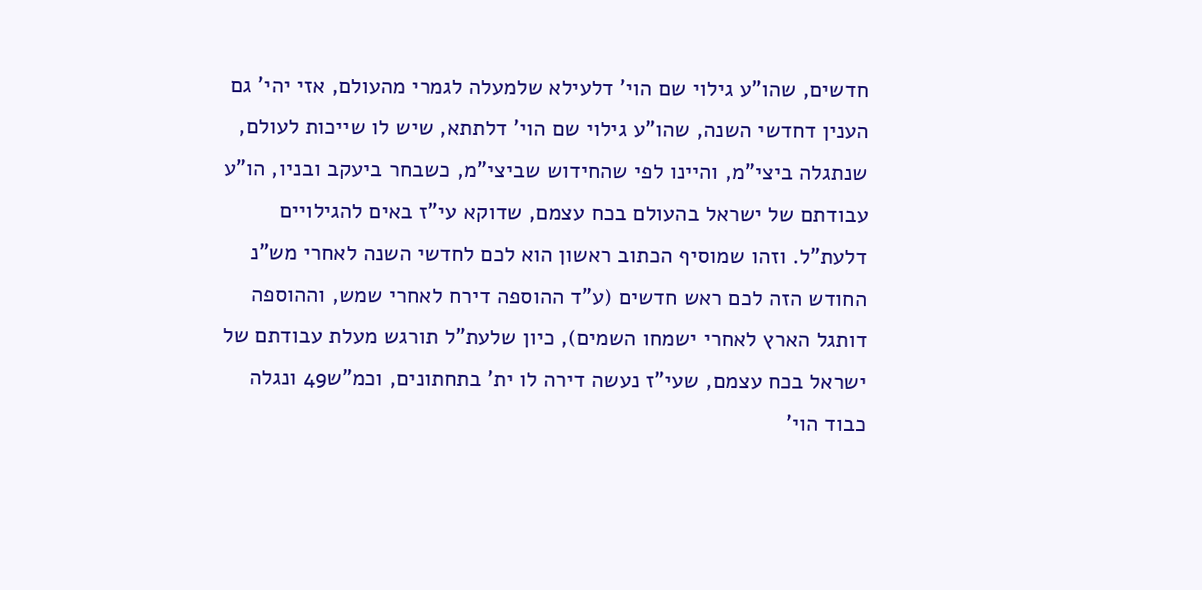חדשים, שהו"ע גילוי שם הוי' דלעילא שלמעלה לגמרי מהעולם, אזי יהי' גם הענין דחדשי השנה, שהו"ע גילוי שם הוי' דלתתא, שיש לו שייכות לעולם, שנתגלה ביצי"מ, והיינו לפי שהחידוש שביצי"מ, כשבחר ביעקב ובניו, הו"ע עבודתם של ישראל בהעולם בכח עצמם, שדוקא עי"ז באים להגילויים דלעת"ל. וזהו שמוסיף הכתוב ראשון הוא לכם לחדשי השנה לאחרי מש"נ החודש הזה לכם ראש חדשים (ע"ד ההוספה דירח לאחרי שמש, וההוספה דותגל הארץ לאחרי ישמחו השמים), כיון שלעת"ל תורגש מעלת עבודתם של ישראל בכח עצמם, שעי"ז נעשה דירה לו ית' בתחתונים, וכמ"ש49 ונגלה כבוד הוי'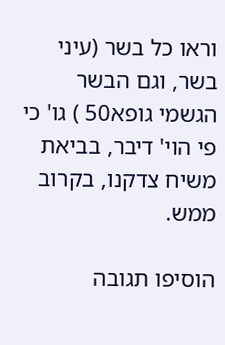וראו כל בשר (עיני בשר, וגם הבשר הגשמי גופא50 ) גו' כי פי הוי' דיבר, בביאת משיח צדקנו, בקרוב ממש.

הוסיפו תגובה